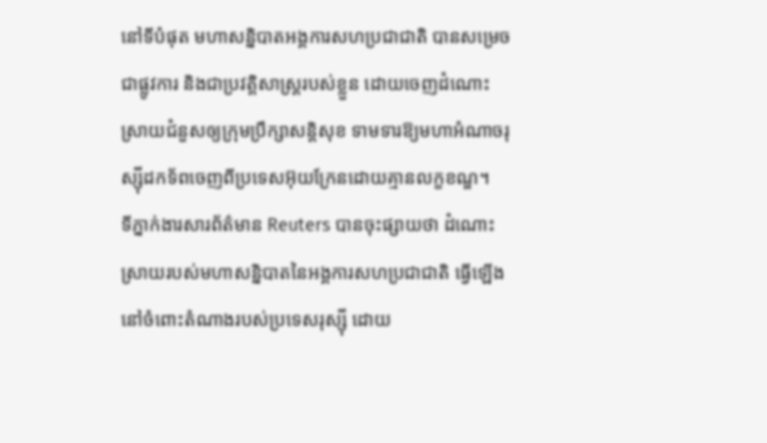នៅទីបំផុត មហាសន្និបាតអង្គការសហប្រជាជាតិ បានសម្រេចជាផ្លូវការ និងជាប្រវត្តិសាស្ត្ររបស់ខ្លួន ដោយចេញដំណោះស្រាយជំនួសឲ្យក្រុមប្រឹក្សាសន្តិសុខ ទាមទារឱ្យមហាអំណាចរុស្ស៊ីដកទ័ពចេញពីប្រទេសអ៊ុយក្រែនដោយគ្មានលក្ខខណ្ឌ។
ទីភ្នាក់ងារសារព័ត៌មាន Reuters បានចុះផ្សាយថា ដំណោះស្រាយរបស់មហាសន្និបាតនៃអង្គការសហប្រជាជាតិ ធ្វើឡើងនៅចំពោះតំណាងរបស់ប្រទេសរុស្ស៊ី ដោយ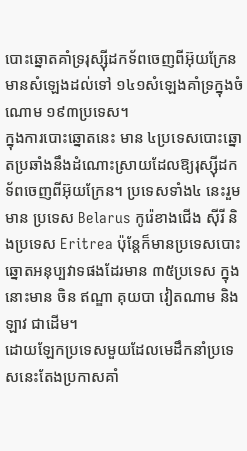បោះឆ្នោតគាំទ្ររុស្ស៊ីដកទ័ពចេញពីអ៊ុយក្រែន មានសំឡេងដល់ទៅ ១៤១សំឡេងគាំទ្រក្នុងចំណោម ១៩៣ប្រទេស។
ក្នុងការបោះឆ្នោតនេះ មាន ៤ប្រទេសបោះឆ្នោតប្រឆាំងនឹងដំណោះស្រាយដែលឱ្យរុស្ស៊ីដកទ័ពចេញពីអ៊ុយក្រែន។ ប្រទេសទាំង៤ នេះរួមមាន ប្រទេស Belarus កូរ៉េខាងជើង ស៊ីរី និងប្រទេស Eritrea ប៉ុន្តែក៏មានប្រទេសបោះឆ្នោតអនុប្បវាទផងដែរមាន ៣៥ប្រទេស ក្នុងនោះមាន ចិន ឥណ្ឌា គុយបា វៀតណាម និងឡាវ ជាដើម។
ដោយឡែកប្រទេសមួយដែលមេដឹកនាំប្រទេសនេះតែងប្រកាសគាំ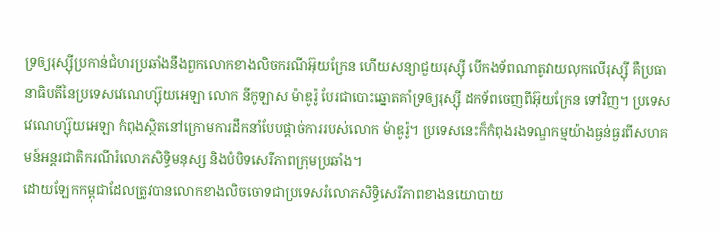ទ្រឲ្យរុស្ស៊ីប្រកាន់ជំហរប្រឆាំងនឹងពួកលោកខាងលិចករណីអ៊ុយក្រែន ហើយសន្យាជួយរុស្ស៊ី បើកងទ័ពណាតូវាយលុកលើរុស្ស៊ី គឺប្រធានាធិបតីនៃប្រទេសវេណេហ្ស៊ុយអេឡា លោក នីកូឡាស ម៉ាឌូរ៉ូ បែរជាបោះឆ្នោតគាំទ្រឲ្យរុស្ស៊ី ដកទ័ពចេញពីអ៊ុយក្រែន ទៅវិញ។ ប្រទេសវេណេហ្ស៊ុយអេឡា កំពុងស្ថិតនៅក្រោមការដឹកនាំបែបផ្ដាច់ការរបស់លោក ម៉ាឌូរ៉ូ។ ប្រទេសនេះក៏កំពុងរងទណ្ឌកម្មយ៉ាងធ្ងន់ធ្ងរពីសហគមន៍អន្តរជាតិករណីរំលោភសិទ្ធិមនុស្ស និងបំបិទសេរីភាពក្រុមប្រឆាំង។
ដោយឡែកកម្ពុជាដែលត្រូវបានលោកខាងលិចចោទជាប្រទេសរំលោភសិទ្ធិសេរីភាពខាងនយោបាយ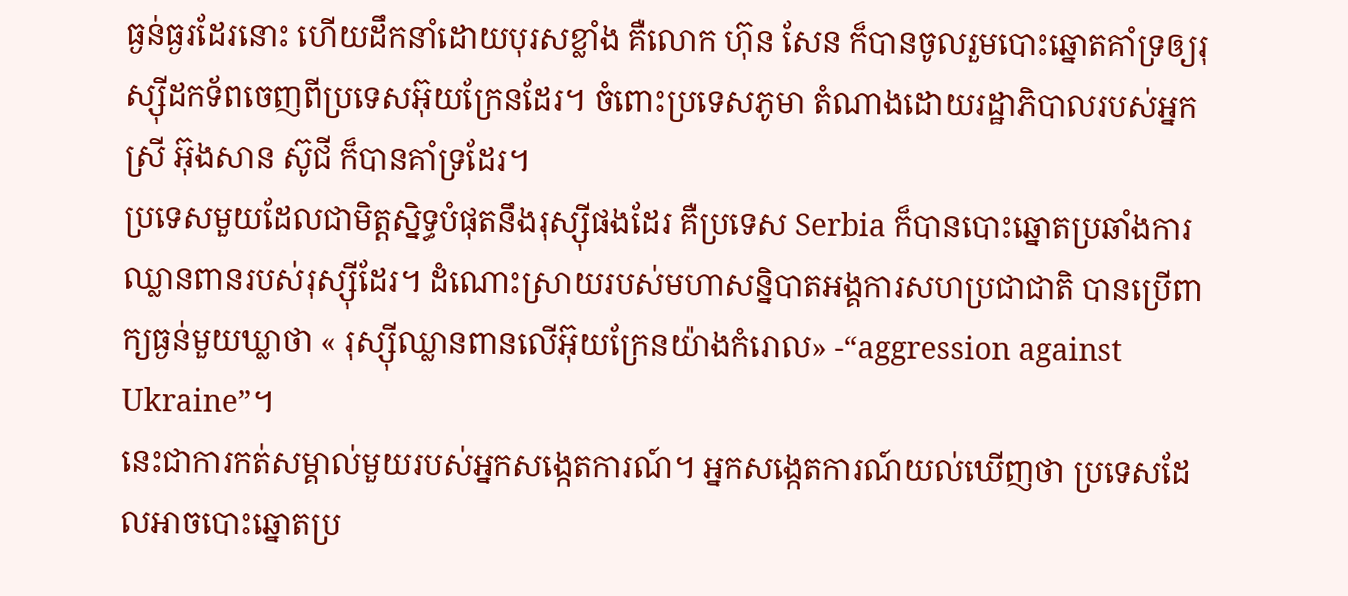ធ្ងន់ធ្ងរដែរនោះ ហើយដឹកនាំដោយបុរសខ្លាំង គឺលោក ហ៊ុន សែន ក៏បានចូលរួមបោះឆ្នោតគាំទ្រឲ្យរុស្ស៊ីដកទ័ពចេញពីប្រទេសអ៊ុយក្រែនដែរ។ ចំពោះប្រទេសភូមា តំណាងដោយរដ្ឋាភិបាលរបស់អ្នកស្រី អ៊ុងសាន ស៊ូជី ក៏បានគាំទ្រដែរ។
ប្រទេសមួយដែលជាមិត្តស្និទ្ធបំផុតនឹងរុស្ស៊ីផងដែរ គឺប្រទេស Serbia ក៏បានបោះឆ្នោតប្រឆាំងការឈ្លានពានរបស់រុស្ស៊ីដែរ។ ដំណោះស្រាយរបស់មហាសន្និបាតអង្គការសហប្រជាជាតិ បានប្រើពាក្យធ្ងន់មួយឃ្លាថា « រុស្ស៊ីឈ្លានពានលើអ៊ុយក្រែនយ៉ាងកំរោល» -“aggression against Ukraine”។
នេះជាការកត់សម្គាល់មួយរបស់អ្នកសង្កេតការណ៍។ អ្នកសង្កេតការណ៍យល់ឃើញថា ប្រទេសដែលអាចបោះឆ្នោតប្រ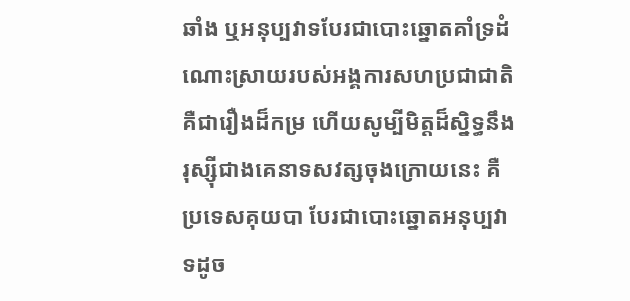ឆាំង ឬអនុប្បវាទបែរជាបោះឆ្នោតគាំទ្រដំណោះស្រាយរបស់អង្គការសហប្រជាជាតិ គឺជារឿងដ៏កម្រ ហើយសូម្បីមិត្តដ៏ស្និទ្ធនឹងរុស្ស៊ីជាងគេនាទសវត្សចុងក្រោយនេះ គឺប្រទេសគុយបា បែរជាបោះឆ្នោតអនុប្បវាទដូច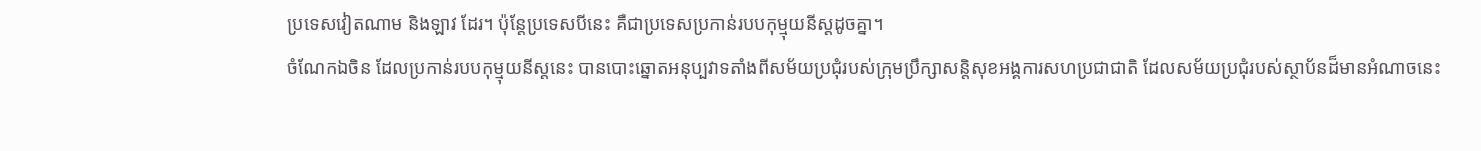ប្រទេសវៀតណាម និងឡាវ ដែរ។ ប៉ុន្តែប្រទេសបីនេះ គឺជាប្រទេសប្រកាន់របបកុម្មុយនីស្តដូចគ្នា។
ចំណែកឯចិន ដែលប្រកាន់របបកុម្មុយនីស្តនេះ បានបោះឆ្នោតអនុប្បវាទតាំងពីសម័យប្រជុំរបស់ក្រុមប្រឹក្សាសន្តិសុខអង្គការសហប្រជាជាតិ ដែលសម័យប្រជុំរបស់ស្ថាប័នដ៏មានអំណាចនេះ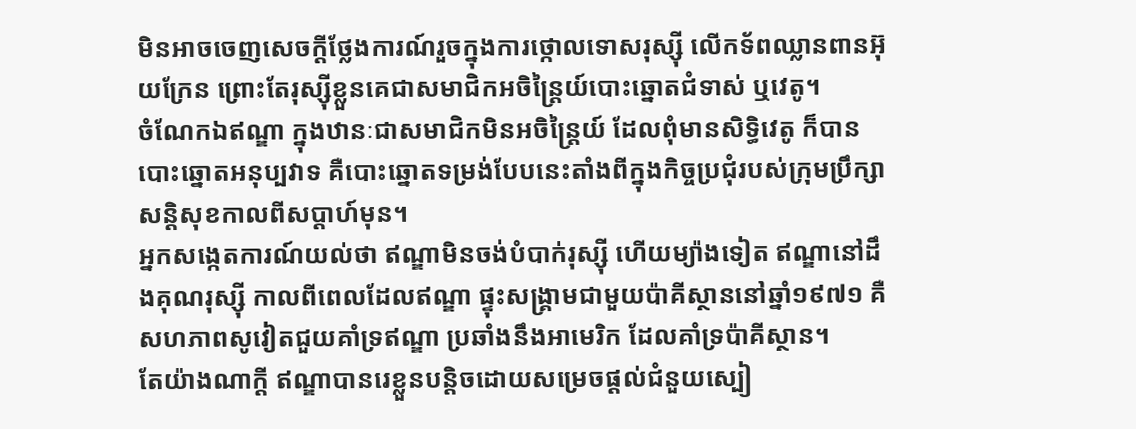មិនអាចចេញសេចក្ដីថ្លែងការណ៍រួចក្នុងការថ្កោលទោសរុស្ស៊ី លើកទ័ពឈ្លានពានអ៊ុយក្រែន ព្រោះតែរុស្ស៊ីខ្លួនគេជាសមាជិកអចិន្ត្រៃយ៍បោះឆ្នោតជំទាស់ ឬវេតូ។
ចំណែកឯឥណ្ឌា ក្នុងឋានៈជាសមាជិកមិនអចិន្ត្រៃយ៍ ដែលពុំមានសិទ្ធិវេតូ ក៏បានបោះឆ្នោតអនុប្បវាទ គឺបោះឆ្នោតទម្រង់បែបនេះតាំងពីក្នុងកិច្ចប្រជុំរបស់ក្រុមប្រឹក្សាសន្តិសុខកាលពីសប្ដាហ៍មុន។
អ្នកសង្កេតការណ៍យល់ថា ឥណ្ឌាមិនចង់បំបាក់រុស្ស៊ី ហើយម្យ៉ាងទៀត ឥណ្ឌានៅដឹងគុណរុស្ស៊ី កាលពីពេលដែលឥណ្ឌា ផ្ទុះសង្គ្រាមជាមួយប៉ាគីស្ថាននៅឆ្នាំ១៩៧១ គឺសហភាពសូវៀតជួយគាំទ្រឥណ្ឌា ប្រឆាំងនឹងអាមេរិក ដែលគាំទ្រប៉ាគីស្ថាន។
តែយ៉ាងណាក្ដី ឥណ្ឌាបានរេខ្លួនបន្តិចដោយសម្រេចផ្ដល់ជំនួយស្បៀ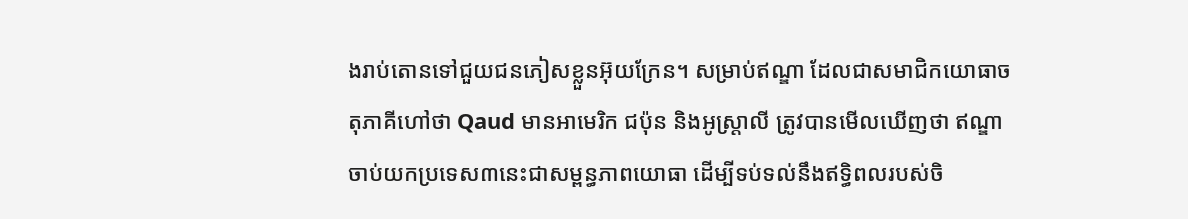ងរាប់តោនទៅជួយជនភៀសខ្លួនអ៊ុយក្រែន។ សម្រាប់ឥណ្ឌា ដែលជាសមាជិកយោធាចតុភាគីហៅថា Qaud មានអាមេរិក ជប៉ុន និងអូស្ត្រាលី ត្រូវបានមើលឃើញថា ឥណ្ឌាចាប់យកប្រទេស៣នេះជាសម្ពន្ធភាពយោធា ដើម្បីទប់ទល់នឹងឥទ្ធិពលរបស់ចិ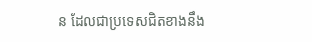ន ដែលជាប្រទេសជិតខាងនឹង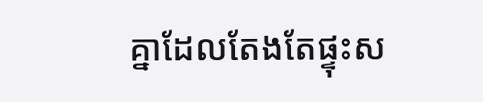គ្នាដែលតែងតែផ្ទុះស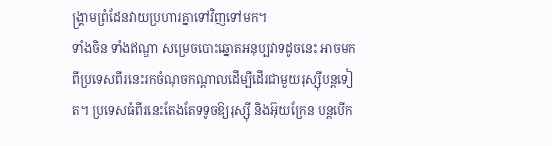ង្គ្រាមព្រំដែនវាយប្រហារគ្នាទៅវិញទៅមក។
ទាំងចិន ទាំងឥណ្ឌា សម្រេចបោះឆ្នោតអនុប្បវាទដូចនេះ អាចមកពីប្រទេសពីរនេះរកចំណុចកណ្ដាលដើម្បីដើរជាមួយរុស្ស៊ីបន្តទៀត។ ប្រទេសធំពីរនេះតែងតែទទូចឱ្យរុស្ស៊ី និងអ៊ុយក្រែន បន្តបើក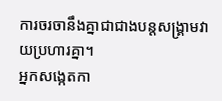ការចរចានឹងគ្នាជាជាងបន្តសង្គ្រាមវាយប្រហារគ្នា។
អ្នកសង្កេតកា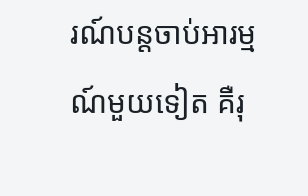រណ៍បន្តចាប់អារម្មណ៍មួយទៀត គឺរុ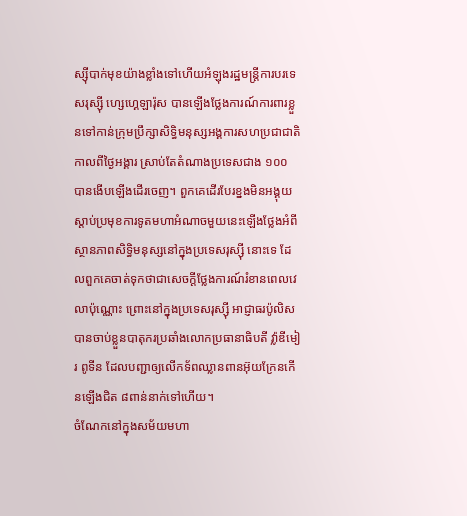ស្ស៊ីបាក់មុខយ៉ាងខ្លាំងទៅហើយអំឡុងរដ្ឋមន្ត្រីការបរទេសរុស្ស៊ី ហ្សេហ្គេឡារ៉ុស បានឡើងថ្លែងការណ៍ការពារខ្លួនទៅកាន់ក្រុមប្រឹក្សាសិទ្ធិមនុស្សអង្គការសហប្រជាជាតិកាលពីថ្ងៃអង្គារ ស្រាប់តែតំណាងប្រទេសជាង ១០០ បានងើបឡើងដើរចេញ។ ពួកគេដើរបែរខ្នងមិនអង្គុយស្ដាប់ប្រមុខការទូតមហាអំណាចមួយនេះឡើងថ្លែងអំពីស្ថានភាពសិទ្ធិមនុស្សនៅក្នុងប្រទេសរុស្ស៊ី នោះទេ ដែលពួកគេចាត់ទុកថាជាសេចក្ដីថ្លែងការណ៍រំខានពេលវេលាប៉ុណ្ណោះ ព្រោះនៅក្នុងប្រទេសរុស្ស៊ី អាជ្ញាធរប៉ូលិសបានចាប់ខ្លួនបាតុករប្រឆាំងលោកប្រធានាធិបតី វ៉្លាឌីមៀរ ពូទីន ដែលបញ្ជាឲ្យលើកទ័ពឈ្លានពានអ៊ុយក្រែនកើនឡើងជិត ៨ពាន់នាក់ទៅហើយ។
ចំណែកនៅក្នុងសម័យមហា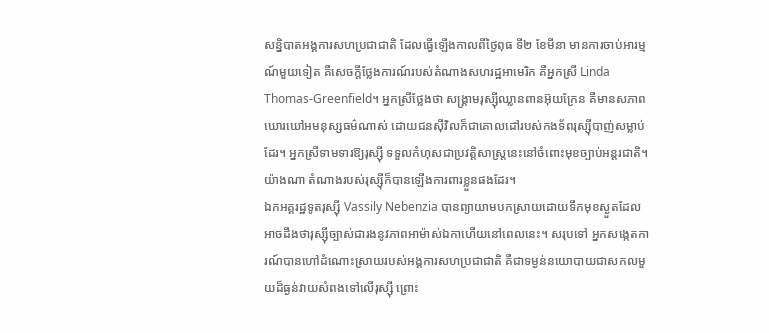សន្និបាតអង្គការសហប្រជាជាតិ ដែលធ្វើឡើងកាលពីថ្ងៃពុធ ទី២ ខែមីនា មានការចាប់អារម្មណ៍មួយទៀត គឺសេចក្ដីថ្លែងការណ៍របស់តំណាងសហរដ្ឋអាមេរិក គឺអ្នកស្រី Linda Thomas-Greenfield។ អ្នកស្រីថ្លែងថា សង្គ្រាមរុស្ស៊ីឈ្លានពានអ៊ុយក្រែន គឺមានសភាពឃោរឃៅអមនុស្សធម៌ណាស់ ដោយជនស៊ីវិលក៏ជាគោលដៅរបស់កងទ័ពរុស្ស៊ីបាញ់សម្លាប់ដែរ។ អ្នកស្រីទាមទារឱ្យរុស្ស៊ី ទទួលកំហុសជាប្រវត្តិសាស្ត្រនេះនៅចំពោះមុខច្បាប់អន្តរជាតិ។
យ៉ាងណា តំណាងរបស់រុស្ស៊ីក៏បានឡើងការពារខ្លួនផងដែរ។
ឯកអគ្គរដ្ឋទូតរុស្ស៊ី Vassily Nebenzia បានព្យាយាមបកស្រាយដោយទឹកមុខស្ងួតដែលអាចដឹងថារុស្ស៊ីច្បាស់ជារងនូវភាពអាម៉ាស់ឯកាហើយនៅពេលនេះ។ សរុបទៅ អ្នកសង្កេតការណ៍បានហៅដំណោះស្រាយរបស់អង្គការសហប្រជាជាតិ គឺជាទម្ងន់នយោបាយជាសកលមួយដ៏ធ្ងន់វាយសំពងទៅលើរុស្ស៊ី ព្រោះ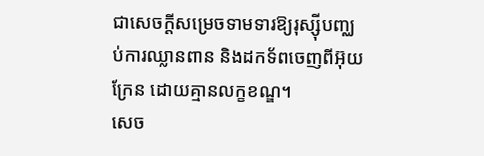ជាសេចក្ដីសម្រេចទាមទារឱ្យរុស្ស៊ីបញ្ឈប់ការឈ្លានពាន និងដកទ័ពចេញពីអ៊ុយក្រែន ដោយគ្មានលក្ខខណ្ឌ។
សេច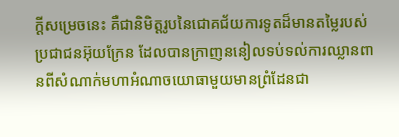ក្ដីសម្រេចនេះ គឺជានិមិត្តរូបនៃជោគជ័យការទូតដ៏មានតម្លៃរបស់ប្រជាជនអ៊ុយក្រែន ដែលបានក្រាញននៀលទប់ទល់ការឈ្លានពានពីសំណាក់មហាអំណាចយោធាមួយមានព្រំដែនជា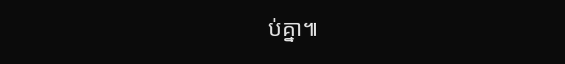ប់គ្នា៕